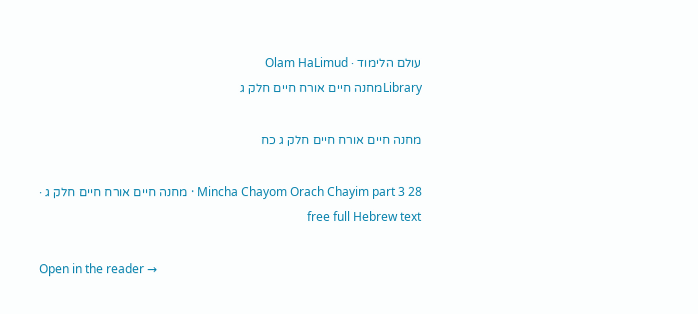עולם הלימוד · Olam HaLimud
Libraryמחנה חיים אורח חיים חלק ג

מחנה חיים אורח חיים חלק ג כח

Mincha Chayom Orach Chayim part 3 28 · מחנה חיים אורח חיים חלק ג · free full Hebrew text

Open in the reader →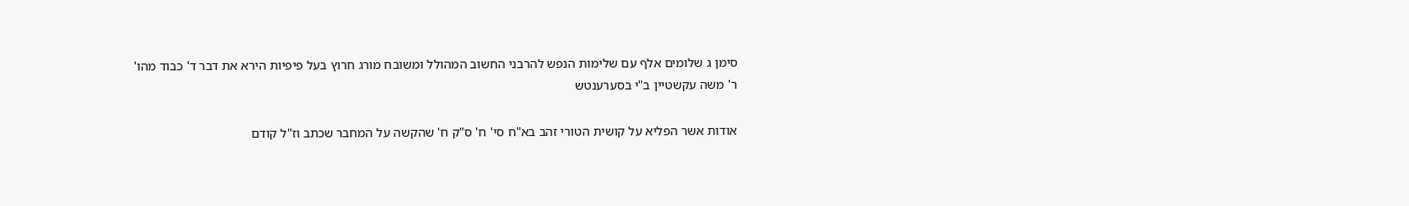סימן ג שלומים אלף עם שלימות הנפש להרבני החשוב המהולל ומשובח מורג חרוץ בעל פיפיות הירא את דבר ד' כבוד מהו' ר' משה עקשטיין ב"י בסערענטש

אודות אשר הפליא על קושית הטורי זהב בא"ח סי' ח' ס"ק ח' שהקשה על המחבר שכתב וז"ל קודם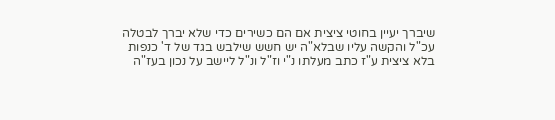שיברך יעיין בחוטי ציצית אם הם כשירים כדי שלא יברך לבטלה עכ"ל והקשה עליו שבלא"ה יש חשש שילבש בגד של ד' כנפות בלא ציצית ע"ז כתב מעלתו נ"י וז"ל ונ"ל ליישב על נכון בעז"ה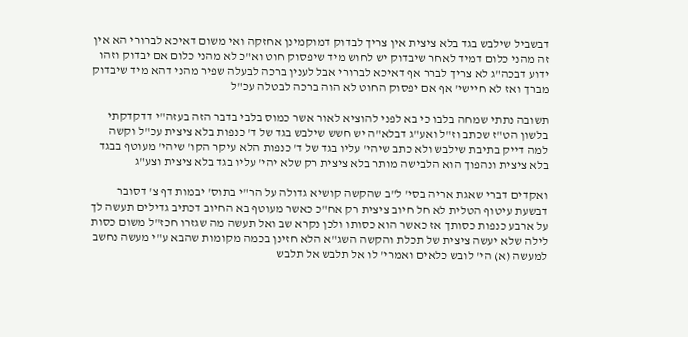דבשביל שילבש בגד בלא ציצית אין צריך לבדוק דמוקמינן אחזקה ואי משום דאיכא לברורי הא אין זה מהני כלום דמיד לאחר שיבדוק יש לחוש מיד שיפסוק חוט וא"כ לא מהני כלום אם יבדוק וזהו ידוע דבכה"ג לא צריך לברר אף דאיכא לברורי אבל לענין ברכה לבעלה שפיר מהני דהא מיד שיבדוק מברך ואז לא חיישי' אף אם יפסוק החוט לא הוה ברכה לבטלה עכ"ל

תשובה נתתי שמחה בלבו כי בא לפני להוציא לאור אשר כמוס בלבי בדבר הזה בעזה"י דדקדקתי בלשון הט"ז שכתב וז"ל ואע"ג דבלא"ה יש חשש שילבש בגד של ד' כנפות בלא ציצית עכ"ל וקשה למה דייק בתיבת שילבש ולא כתב שיהי' עליו בגד של ד' כנפות הלא עיקר הקו' שיהי' מעוטף בבגד בלא ציצית ונהפוך הוא הלבישה מותר בלא ציצית רק שלא יהי' עליו בגד בלא ציצית וצע"ג

ואקדים דברי שאגת אריה בסי' ל"ב שהקשה קושיא גדולה על הר"י בתוס' יבמות דף צ' דסובר דבשעת עיטוף הטלית לא חל חיוב ציצית רק אח"כ כאשר מעוטף בא החיוב דכתיב גדילים תעשה לך על ארבע כנפות כסותך אז כאשר הוא כסותו ולכן נקרא שב ואל תעשה מה שגזרו חכז"ל משום כסות לילה שלא יעשה ציצית של תכלת והקשה השג"א הלא חזינן בכמה מקומות שהבא ע"י מעשה נחשב למעשה (א) הי' לובש כלאים ואמרי' לו אל תלבש אל תלבש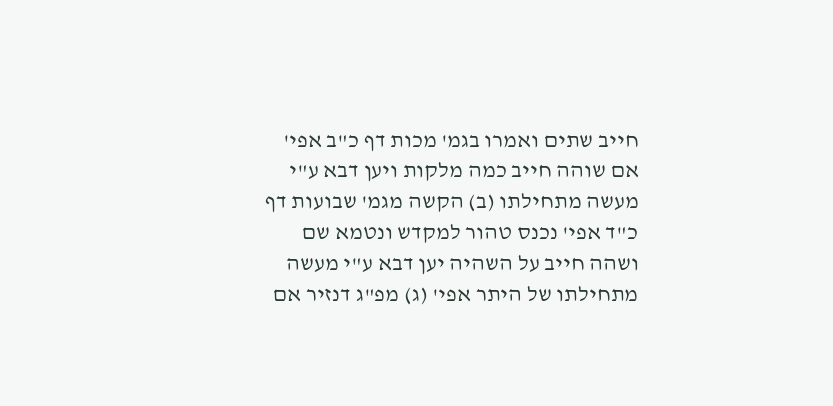חייב שתים ואמרו בגמ' מכות דף כ"ב אפי' אם שוהה חייב כמה מלקות ויען דבא ע"י מעשה מתחילתו (ב) הקשה מגמ' שבועות דף כ"ד אפי' נכנס טהור למקדש ונטמא שם ושהה חייב על השהיה יען דבא ע"י מעשה מתחילתו של היתר אפי' (ג) מפ"ג דנזיר אם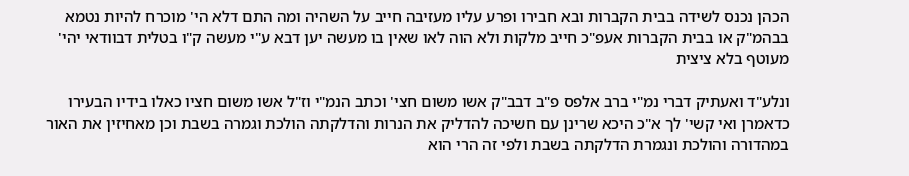הכהן נכנס לשידה בבית הקברות ובא חבירו ופרע עליו מעזיבה חייב על השהיה ומה התם דלא הי' מוכרח להיות נטמא בבהמ"ק או בבית הקברות אעפ"כ חייב מלקות ולא הוה לאו שאין בו מעשה יען דבא ע"י מעשה ק"ו בטלית דבוודאי יהי' מעוטף בלא ציצית

ונלע"ד ואעתיק דברי נמ"י ברב אלפס פ"ב דבב"ק אשו משום חצי' וכתב הנמ"י וז"ל אשו משום חציו כאלו בידיו הבעירו כדאמרן ואי קשי' לך א"כ היכא שרינן עם חשיכה להדליק את הנרות והדלקתה הולכת וגמרה בשבת וכן מאחיזין את האור במהדורה והולכת ונגמרת הדלקתה בשבת ולפי זה הרי הוא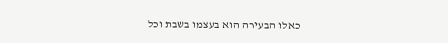כאלו הבעירה הוא בעצמו בשבת וכל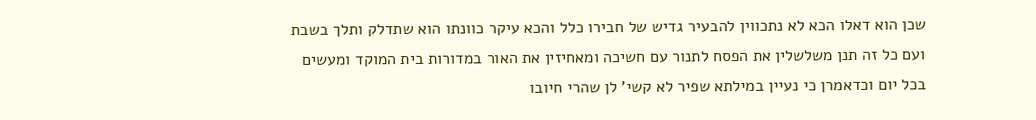שכן הוא דאלו הכא לא נתכווין להבעיר גדיש של חבירו כלל והכא עיקר כוונתו הוא שתדלק ותלך בשבת ועם כל זה תנן משלשלין את הפסח לתנור עם חשיכה ומאחיזין את האור במדורות בית המוקד ומעשים בכל יום וכדאמרן כי נעיין במילתא שפיר לא קשי' לן שהרי חיובו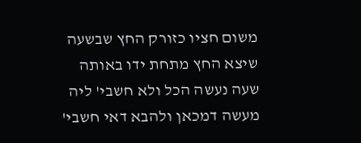משום חציו כזורק החץ שבשעה שיצא החץ מתחת ידו באותה שעה נעשה הכל ולא חשבי' ליה מעשה דמכאן ולהבא דאי חשבי'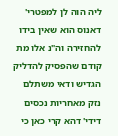ליה הוה לן למפטרי' דאנוס הוא שאין בידו להחזירה וה"נ אלו מת קודם שהפסיק להדליק הגדיש ודאי משתלם נזק מאחריות נכסים דידי' דהא קרי כאן כי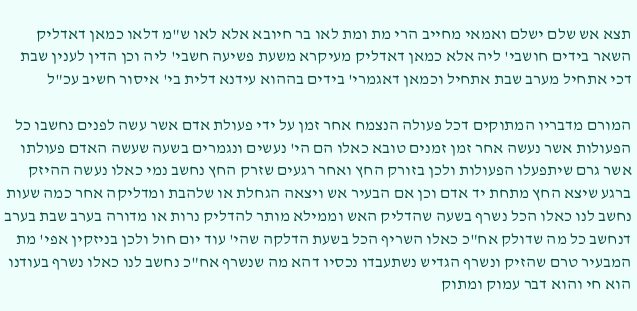תצא אש שלם ישלם ואמאי מחייב הרי מת ומת לאו בר חיובא אלא לאו ש"מ דלאו כמאן דאדליק השאר בידים חושבי' ליה אלא כמאן דאדליק מעיקרא משעת פשיעה חשבי' ליה וכן הדין לענין שבת דכי אתחיל מערב שבת אתחיל וכמאן דאגמרי' בידים בההוא עידנא דלית בי' איסור חשיב עכ"ל

המורם מדבריו המתוקים דכל פעולה הנצמח אחר זמן על ידי פעולת אדם אשר עשה לפנים נחשבו כל הפעולות אשר נעשה אחר זמן זמנים טובא כאלו הם הי' נעשים ונגמרים בשעה שעשה האדם פעולתו אשר גרם שיתפעלו הפעולות ולכן בזורק החץ ואחר רגעים שזרק החץ נחשב נמי כאלו נעשה ההיזק ברגע שיצא החץ מתחת יד אדם וכן אם הבעיר אש ויצאה הגחלת או שלהבת ומדליקה אחר כמה שעות נחשב לנו כאלו הכל נשרף בשעה שהדליק האש וממילא מותר להדליק נרות או מדורה בערב שבת בערב דנחשב כל מה שדולק אח"כ כאלו השריף הכל בשעת הדלקה שהי' עוד יום חול ולכן בניזקין אפי' מת המבעיר טרם שהזיק ונשרף הגדיש נשתעבדו נכסיו דהא מה שנשרף אח"כ נחשב לנו כאלו נשרף בעודנו הוא חי והוא דבר עמוק ומתוק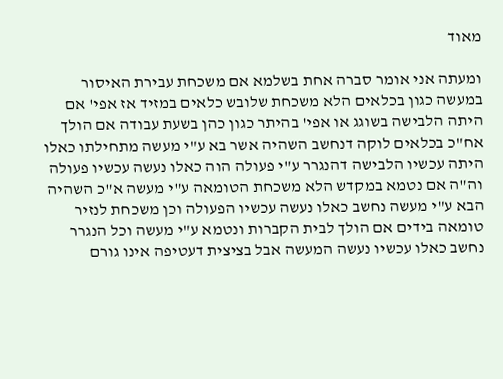מאוד

ומעתה אני אומר סברה אחת בשלמא אם משכחת עבירת האיסור במעשה כגון בכלאים הלא משכחת שלובש כלאים במזיד אז אפי' אם היתה הלבישה בשוגג או אפי' בהיתר כגון כהן בשעת עבודה אם הולך אח"כ בכלאים לוקה דנחשב השהיה אשר בא ע"י מעשה מתחילתו כאלו היתה עכשיו הלבישה דהנגרר ע"י פעולה הוה כאלו נעשה עכשיו פעולה וה"ה אם נטמא במקדש הלא משכחת הטומאה ע"י מעשה א"כ השהיה הבא ע"י מעשה נחשב כאלו נעשה עכשיו הפעולה וכן משכחת לנזיר טומאה בידים אם הולך לבית הקברות ונטמא ע"י מעשה וכל הנגרר נחשב כאלו עכשיו נעשה המעשה אבל בציצית דעטיפה אינו גורם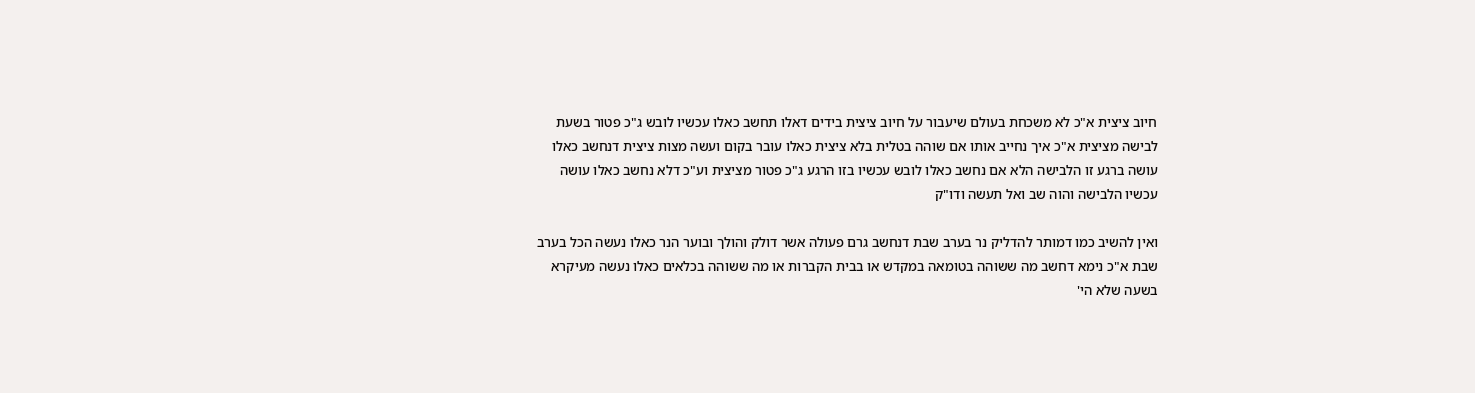חיוב ציצית א"כ לא משכחת בעולם שיעבור על חיוב ציצית בידים דאלו תחשב כאלו עכשיו לובש ג"כ פטור בשעת לבישה מציצית א"כ איך נחייב אותו אם שוהה בטלית בלא ציצית כאלו עובר בקום ועשה מצות ציצית דנחשב כאלו עושה ברגע זו הלבישה הלא אם נחשב כאלו לובש עכשיו בזו הרגע ג"כ פטור מציצית וע"כ דלא נחשב כאלו עושה עכשיו הלבישה והוה שב ואל תעשה ודו"ק

ואין להשיב כמו דמותר להדליק נר בערב שבת דנחשב גרם פעולה אשר דולק והולך ובוער הנר כאלו נעשה הכל בערב שבת א"כ נימא דחשב מה ששוהה בטומאה במקדש או בבית הקברות או מה ששוהה בכלאים כאלו נעשה מעיקרא בשעה שלא הי'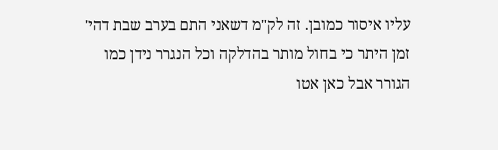עליו איסור כמובן. זה לק"מ דשאני התם בערב שבת דהי' זמן היתר כי בחול מותר בהדלקה וכל הנגרר נידן כמו הגורר אבל כאן אטו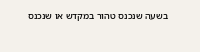בשעה שנכנס טהור במקדש או שנכנס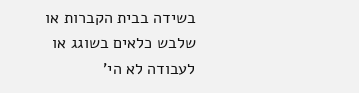בשידה בבית הקברות או שלבש כלאים בשוגג או לעבודה לא הי'